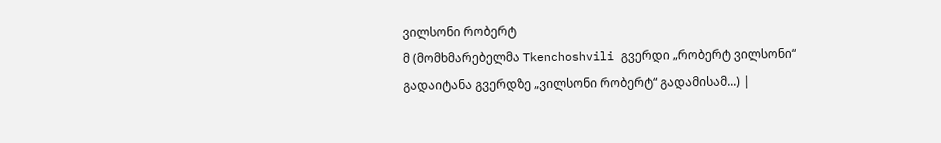ვილსონი რობერტ
მ (მომხმარებელმა Tkenchoshvili გვერდი „რობერტ ვილსონი“ გადაიტანა გვერდზე „ვილსონი რობერტ“ გადამისამ...) |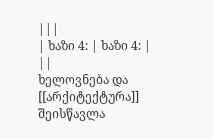|||
| ხაზი 4: | ხაზი 4: | ||
ხელოვნება და [[არქიტექტურა]] შეისწავლა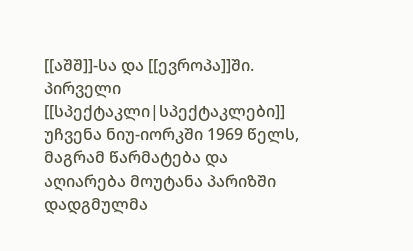[[აშშ]]-სა და [[ევროპა]]ში. პირველი [[სპექტაკლი|სპექტაკლები]] უჩვენა ნიუ-იორკში 1969 წელს, მაგრამ წარმატება და აღიარება მოუტანა პარიზში დადგმულმა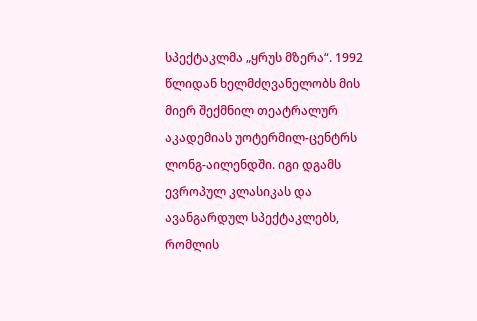სპექტაკლმა „ყრუს მზერა“. 1992 წლიდან ხელმძღვანელობს მის მიერ შექმნილ თეატრალურ აკადემიას უოტერმილ-ცენტრს ლონგ-აილენდში. იგი დგამს ევროპულ კლასიკას და ავანგარდულ სპექტაკლებს, რომლის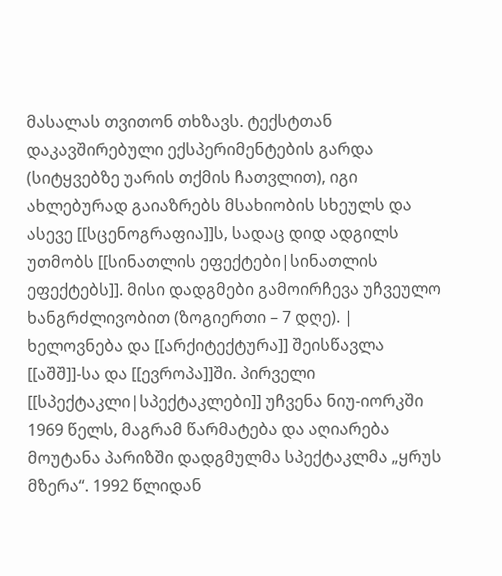მასალას თვითონ თხზავს. ტექსტთან დაკავშირებული ექსპერიმენტების გარდა (სიტყვებზე უარის თქმის ჩათვლით), იგი ახლებურად გაიაზრებს მსახიობის სხეულს და ასევე [[სცენოგრაფია]]ს, სადაც დიდ ადგილს უთმობს [[სინათლის ეფექტები|სინათლის ეფექტებს]]. მისი დადგმები გამოირჩევა უჩვეულო ხანგრძლივობით (ზოგიერთი – 7 დღე). | ხელოვნება და [[არქიტექტურა]] შეისწავლა [[აშშ]]-სა და [[ევროპა]]ში. პირველი [[სპექტაკლი|სპექტაკლები]] უჩვენა ნიუ-იორკში 1969 წელს, მაგრამ წარმატება და აღიარება მოუტანა პარიზში დადგმულმა სპექტაკლმა „ყრუს მზერა“. 1992 წლიდან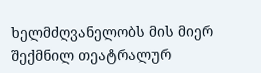ხელმძღვანელობს მის მიერ შექმნილ თეატრალურ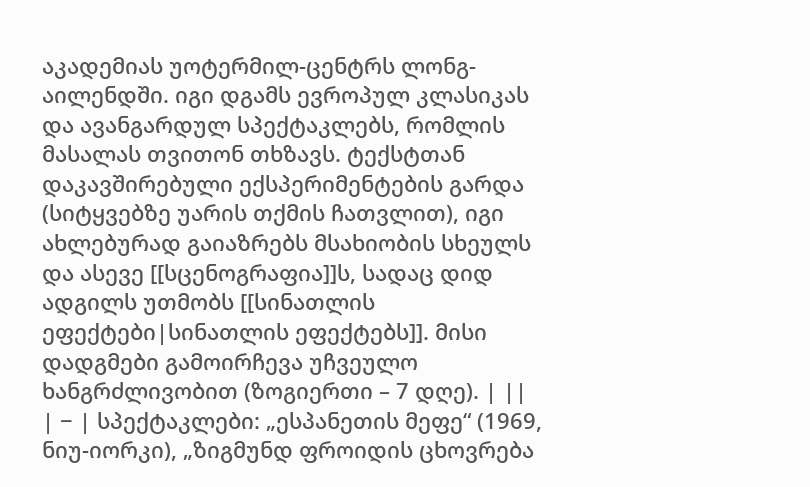აკადემიას უოტერმილ-ცენტრს ლონგ-აილენდში. იგი დგამს ევროპულ კლასიკას და ავანგარდულ სპექტაკლებს, რომლის მასალას თვითონ თხზავს. ტექსტთან დაკავშირებული ექსპერიმენტების გარდა (სიტყვებზე უარის თქმის ჩათვლით), იგი ახლებურად გაიაზრებს მსახიობის სხეულს და ასევე [[სცენოგრაფია]]ს, სადაც დიდ ადგილს უთმობს [[სინათლის ეფექტები|სინათლის ეფექტებს]]. მისი დადგმები გამოირჩევა უჩვეულო ხანგრძლივობით (ზოგიერთი – 7 დღე). | ||
| − | სპექტაკლები: „ესპანეთის მეფე“ (1969, ნიუ-იორკი), „ზიგმუნდ ფროიდის ცხოვრება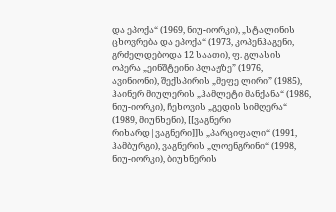და ეპოქა“ (1969, ნიუ-იორკი), „სტალინის ცხოვრება და ეპოქა“ (1973, კოპენჰაგენი, გრძელდებოდა 12 საათი), ფ. გლასის ოპერა „ეინშტეინი პლაჟზე” (1976, ავინიონი), შექსპირის „მეფე ლირი” (1985), ჰაინერ მიულერის „ჰამლეტი მანქანა“ (1986, ნიუ-იორკი), ჩეხოვის „გედის სიმღერა“ (1989, მიუნხენი), [[ვაგნერი რიხარდ|ვაგნერი]]ს „პარციფალი“ (1991, ჰამბურგი), ვაგნერის „ლოენგრინი“ (1998, ნიუ-იორკი), ბიუხნერის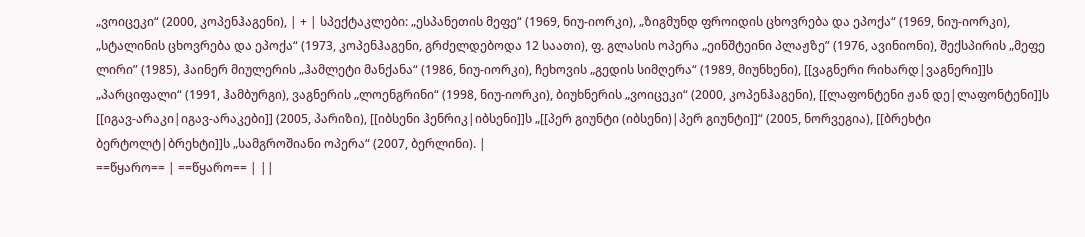„ვოიცეკი“ (2000, კოპენჰაგენი), | + | სპექტაკლები: „ესპანეთის მეფე“ (1969, ნიუ-იორკი), „ზიგმუნდ ფროიდის ცხოვრება და ეპოქა“ (1969, ნიუ-იორკი), „სტალინის ცხოვრება და ეპოქა“ (1973, კოპენჰაგენი, გრძელდებოდა 12 საათი), ფ. გლასის ოპერა „ეინშტეინი პლაჟზე” (1976, ავინიონი), შექსპირის „მეფე ლირი” (1985), ჰაინერ მიულერის „ჰამლეტი მანქანა“ (1986, ნიუ-იორკი), ჩეხოვის „გედის სიმღერა“ (1989, მიუნხენი), [[ვაგნერი რიხარდ|ვაგნერი]]ს „პარციფალი“ (1991, ჰამბურგი), ვაგნერის „ლოენგრინი“ (1998, ნიუ-იორკი), ბიუხნერის „ვოიცეკი“ (2000, კოპენჰაგენი), [[ლაფონტენი ჟან დე|ლაფონტენი]]ს [[იგავ-არაკი|იგავ-არაკები]] (2005, პარიზი), [[იბსენი ჰენრიკ|იბსენი]]ს „[[პერ გიუნტი (იბსენი)|პერ გიუნტი]]“ (2005, ნორვეგია), [[ბრეხტი ბერტოლტ|ბრეხტი]]ს „სამგროშიანი ოპერა“ (2007, ბერლინი). |
==წყარო== | ==წყარო== | ||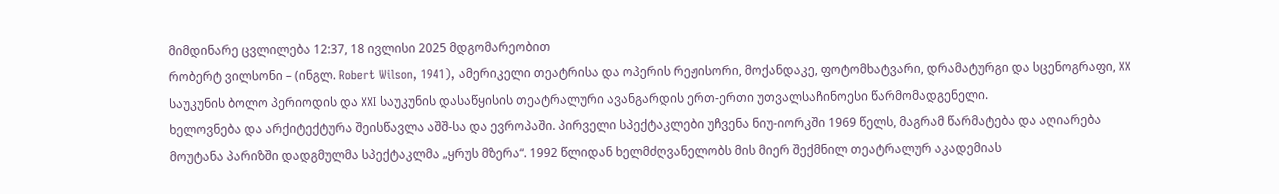მიმდინარე ცვლილება 12:37, 18 ივლისი 2025 მდგომარეობით
რობერტ ვილსონი – (ინგლ. Robert Wilson, 1941), ამერიკელი თეატრისა და ოპერის რეჟისორი, მოქანდაკე, ფოტომხატვარი, დრამატურგი და სცენოგრაფი, XX საუკუნის ბოლო პერიოდის და XXI საუკუნის დასაწყისის თეატრალური ავანგარდის ერთ-ერთი უთვალსაჩინოესი წარმომადგენელი.
ხელოვნება და არქიტექტურა შეისწავლა აშშ-სა და ევროპაში. პირველი სპექტაკლები უჩვენა ნიუ-იორკში 1969 წელს, მაგრამ წარმატება და აღიარება მოუტანა პარიზში დადგმულმა სპექტაკლმა „ყრუს მზერა“. 1992 წლიდან ხელმძღვანელობს მის მიერ შექმნილ თეატრალურ აკადემიას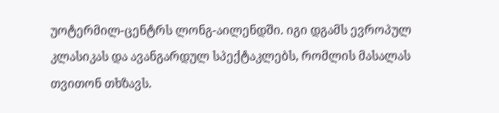უოტერმილ-ცენტრს ლონგ-აილენდში. იგი დგამს ევროპულ კლასიკას და ავანგარდულ სპექტაკლებს, რომლის მასალას თვითონ თხზავს.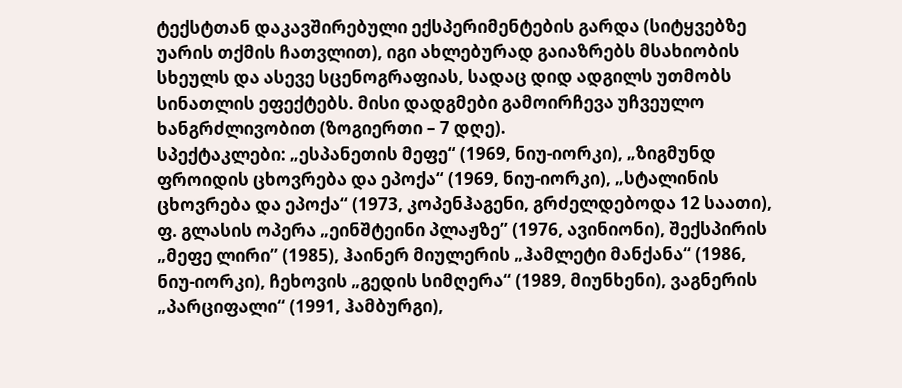ტექსტთან დაკავშირებული ექსპერიმენტების გარდა (სიტყვებზე უარის თქმის ჩათვლით), იგი ახლებურად გაიაზრებს მსახიობის სხეულს და ასევე სცენოგრაფიას, სადაც დიდ ადგილს უთმობს სინათლის ეფექტებს. მისი დადგმები გამოირჩევა უჩვეულო ხანგრძლივობით (ზოგიერთი – 7 დღე).
სპექტაკლები: „ესპანეთის მეფე“ (1969, ნიუ-იორკი), „ზიგმუნდ ფროიდის ცხოვრება და ეპოქა“ (1969, ნიუ-იორკი), „სტალინის ცხოვრება და ეპოქა“ (1973, კოპენჰაგენი, გრძელდებოდა 12 საათი), ფ. გლასის ოპერა „ეინშტეინი პლაჟზე” (1976, ავინიონი), შექსპირის „მეფე ლირი” (1985), ჰაინერ მიულერის „ჰამლეტი მანქანა“ (1986, ნიუ-იორკი), ჩეხოვის „გედის სიმღერა“ (1989, მიუნხენი), ვაგნერის „პარციფალი“ (1991, ჰამბურგი),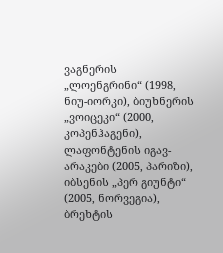ვაგნერის „ლოენგრინი“ (1998, ნიუ-იორკი), ბიუხნერის „ვოიცეკი“ (2000, კოპენჰაგენი), ლაფონტენის იგავ-არაკები (2005, პარიზი), იბსენის „პერ გიუნტი“ (2005, ნორვეგია), ბრეხტის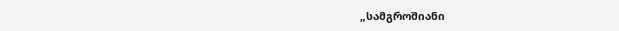„სამგროშიანი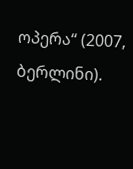ოპერა“ (2007, ბერლინი).